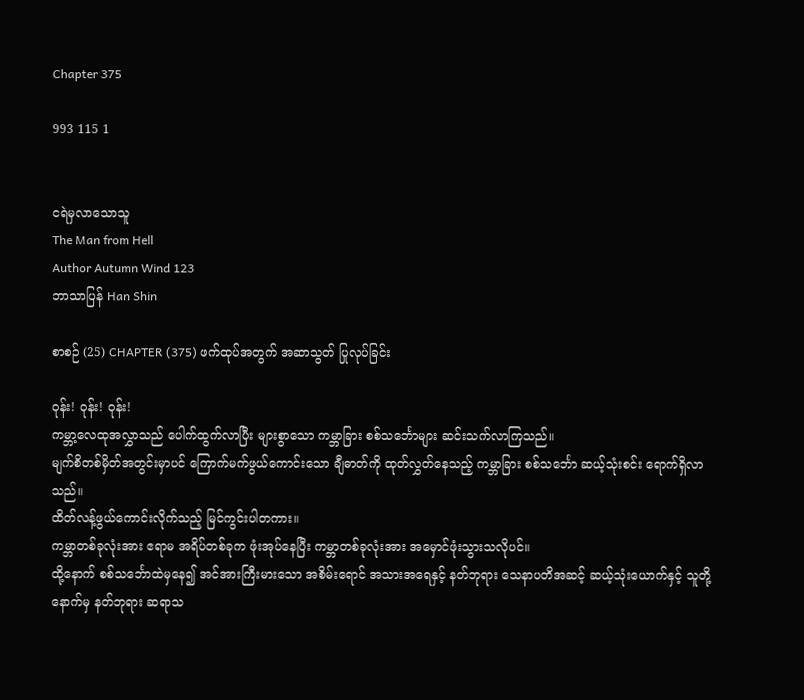Chapter 375

993 115 1


ငရဲမှလာသောသူ
The Man from Hell
Author Autumn Wind 123
ဘာသာပြန် Han Shin

စာစဉ် (25) CHAPTER (375) ဖက်ထုပ်အတွက် အဆာသွတ် ပြုလုပ်ခြင်း

ဝုန်း! ဝုန်း! ဝုန်း!
ကမ္ဘာ့လေထုအလွှာသည် ပေါက်ထွက်လာပြီး များစွာသော ကမ္ဘာခြား စစ်သင်္ဘောများ ဆင်းသက်လာကြသည်။
မျက်စိတစ်မှိတ်အတွင်းမှာပင် ကြောက်မက်ဖွယ်ကောင်းသော ချီဓာတ်ကို ထုတ်လွှတ်နေသည့် ကမ္ဘာခြား စစ်သင်္ဘော ဆယ့်သုံးစင်း ရောက်ရှိလာသည်။
ထိတ်လန့်ဖွယ်ကောင်းလိုက်သည့် မြင်ကွင်းပါတကား။
ကမ္ဘာတစ်ခုလုံးအား ဧရာမ အရိပ်တစ်ခုက ဖုံးအုပ်နေပြီး ကမ္ဘာတစ်ခုလုံးအား အမှောင်ဖုံးသွားသလိုပင်။
ထို့နောက် စစ်သင်္ဘောထဲမှနေ၍ အင်အားကြီးမားသော အစိမ်းရောင် အသားအရေနှင့် နတ်ဘုရား သေနာပတိအဆင့် ဆယ့်သုံးယောက်နှင့် သူတို့နောက်မှ နတ်ဘုရား ဆရာသ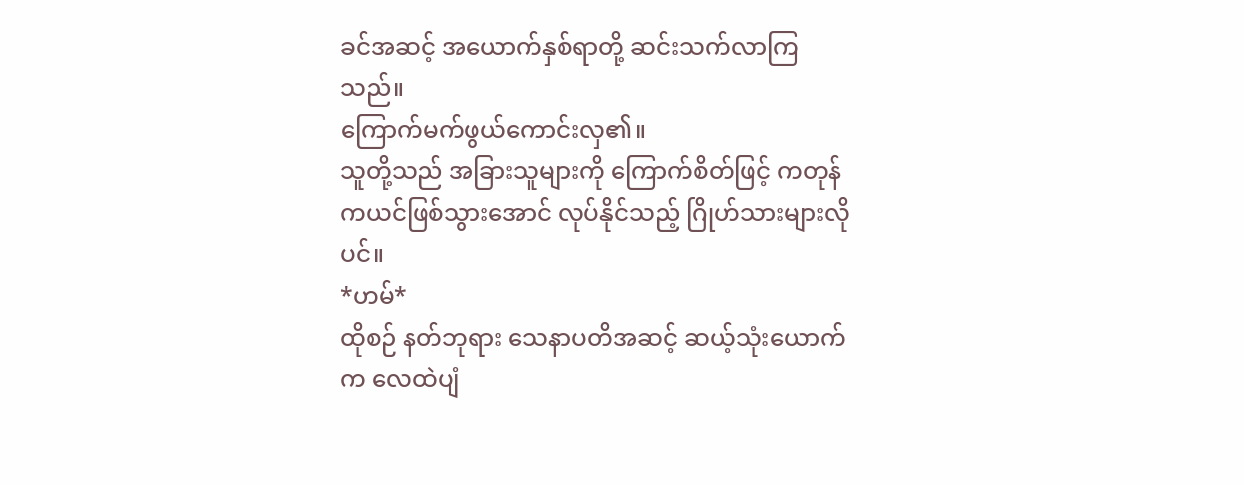ခင်အဆင့် အယောက်နှစ်ရာတို့ ဆင်းသက်လာကြသည်။
ကြောက်မက်ဖွယ်ကောင်းလှ၏။
သူတို့သည် အခြားသူများကို ကြောက်စိတ်ဖြင့် ကတုန်ကယင်ဖြစ်သွားအောင် လုပ်နိုင်သည့် ဂြိုဟ်သားများလိုပင်။
*ဟမ်*
ထိုစဉ် နတ်ဘုရား သေနာပတိအဆင့် ဆယ့်သုံးယောက်က လေထဲပျံ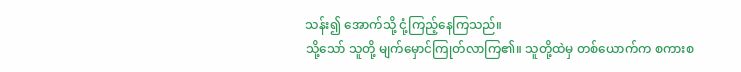သန်း၍ အောက်သို့ ငုံ့ကြည့်နေကြသည်။
သို့သော် သူတို့ မျက်မှောင်ကြုတ်လာကြ၏။ သူတို့ထဲမှ တစ်ယောက်က စကားစ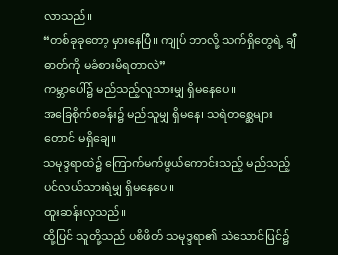လာသည်။
“တစ်ခုခုတော့ မှားနေပြီ။ ကျုပ် ဘာလို့ သက်ရှိတွေရဲ့ ချီဓာတ်ကို မခံစားမိရတာလဲ”
ကမ္ဘာပေါ်၌ မည်သည့်လူသားမျှ ရှိမနေပေ။
အခြေစိုက်စခန်း၌ မည်သူမျှ ရှိမနေ၊ သရဲတစ္ဆေများတောင် မရှိချေ။
သမုဒ္ဒရာထဲ၌ ကြောက်မက်ဖွယ်ကောင်းသည့် မည်သည့်ပင်လယ်သားရဲမျှ ရှိမနေပေ။
ထူးဆန်းလှသည်။
ထို့ပြင် သူတို့သည် ပစိဖိတ် သမုဒ္ဒရာ၏ သဲသောင်ပြင်၌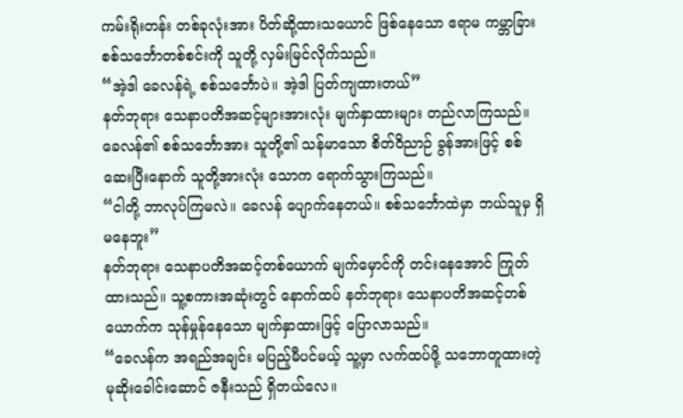ကမ်းရိုးတန်း တစ်ခုလုံးအား ပိတ်ဆို့ထားသယောင် ဖြစ်နေသော ဧရာမ ကမ္ဘာခြား စစ်သင်္ဘောတစ်စင်းကို သူတို့ လှမ်းမြင်လိုက်သည်။
“အဲ့ဒါ ခေလန်ရဲ့ စစ်သင်္ဘောပဲ။ အဲ့ဒါ ပြတ်ကျထားတယ်”
နတ်ဘုရား သေနာပတိအဆင့်များအားလုံး မျက်နှာထားများ တည်လာကြသည်။ ခေလန်၏ စစ်သင်္ဘောအား သူတို့၏ သန်မာသော စိတ်ဝိညာဉ် ခွန်အားဖြင့် စစ်ဆေးပြီးနောက် သူတို့အားလုံး သောက ရောက်သွားကြသည်။
“ငါတို့ ဘာလုပ်ကြမလဲ။ ခေလန် ပျောက်နေတယ်။ စစ်သင်္ဘောထဲမှာ ဘယ်သူမှ ရှိမနေဘူး”
နတ်ဘုရား သေနာပတိအဆင့်တစ်ယောက် မျက်မှောင်ကို တင်းနေအောင် ကြုတ်ထားသည်။ သူ့စကားအဆုံးတွင် နောက်ထပ် နတ်ဘုရား သေနာပတိအဆင့်တစ်ယောက်က သုန်မှုန်နေသော မျက်နှာထားဖြင့် ပြောလာသည်။
“ခေလန်က အရည်အချင်း မပြည့်မီပင်မယ့် သူ့မှာ လက်ထပ်ဖို့ သဘောတူထားတဲ့ မုဆိုးခေါင်းဆောင် ဇနီးသည် ရှိတယ်လေ။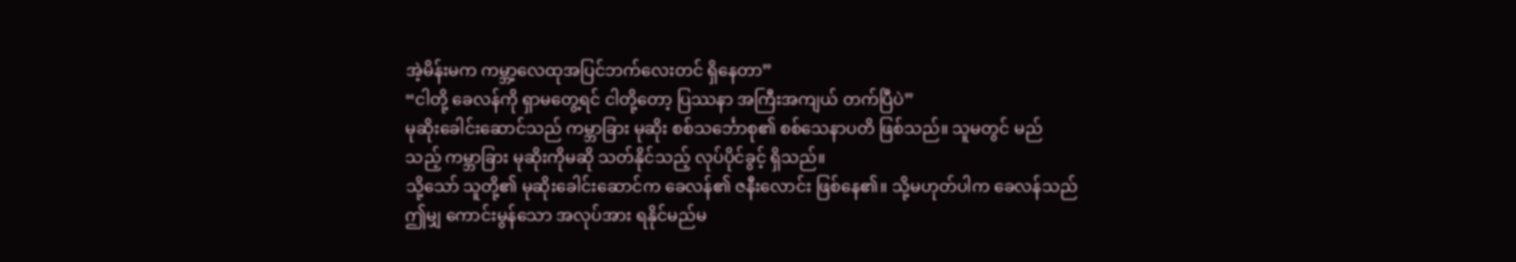အဲ့မိန်းမက ကမ္ဘာ့လေထုအပြင်ဘက်လေးတင် ရှိနေတာ”
“ငါတို့ ခေလန်ကို ရှာမတွေ့ရင် ငါတို့တော့ ပြဿနာ အကြီးအကျယ် တက်ပြီပဲ”
မုဆိုးခေါင်းဆောင်သည် ကမ္ဘာခြား မုဆိုး စစ်သင်္ဘောစု၏ စစ်သေနာပတိ ဖြစ်သည်။ သူမတွင် မည်သည့် ကမ္ဘာခြား မုဆိုးကိုမဆို သတ်နိုင်သည့် လုပ်ပိုင်ခွင့် ရှိသည်။
သို့သော် သူတို့၏ မုဆိုးခေါင်းဆောင်က ခေလန်၏ ဇနီးလောင်း ဖြစ်နေ၏။ သို့မဟုတ်ပါက ခေလန်သည် ဤမျှ ကောင်းမွန်သော အလုပ်အား ရနိုင်မည်မ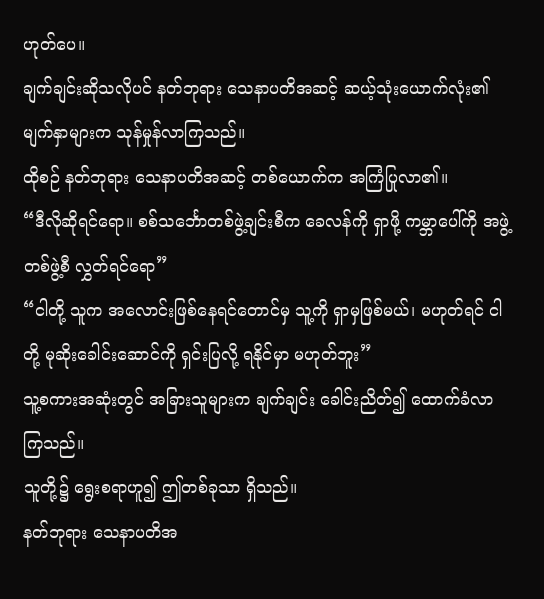ဟုတ်ပေ။
ချက်ချင်းဆိုသလိုပင် နတ်ဘုရား သေနာပတိအဆင့် ဆယ့်သုံးယောက်လုံး၏ မျက်နှာများက သုန်မှုန်လာကြသည်။
ထိုစဉ် နတ်ဘုရား သေနာပတိအဆင့် တစ်ယောက်က အကြံပြုလာ၏။
“ဒီလိုဆိုရင်ရော။ စစ်သင်္ဘောတစ်ဖွဲ့ချင်းစီက ခေလန်ကို ရှာဖို့ ကမ္ဘာပေါ်ကို အဖွဲ့တစ်ဖွဲ့စီ လွှတ်ရင်ရော”
“ငါတို့ သူက အလောင်းဖြစ်နေရင်တောင်မှ သူ့ကို ရှာမှဖြစ်မယ်၊ မဟုတ်ရင် ငါတို့ မုဆိုးခေါင်းဆောင်ကို ရှင်းပြလို့ ရနိုင်မှာ မဟုတ်ဘူး”
သူ့စကားအဆုံးတွင် အခြားသူများက ချက်ချင်း ခေါင်းညိတ်၍ ထောက်ခံလာကြသည်။
သူတို့၌ ရွေးစရာဟူ၍ ဤတစ်ခုသာ ရှိသည်။
နတ်ဘုရား သေနာပတိအ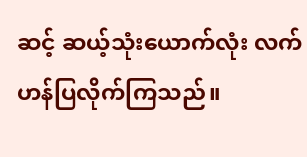ဆင့် ဆယ့်သုံးယောက်လုံး လက်ဟန်ပြလိုက်ကြသည်။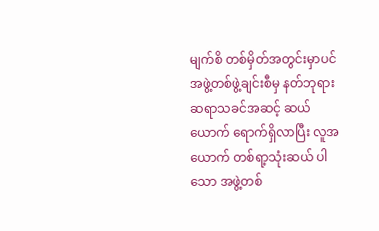မျက်စိ တစ်မှိတ်အတွင်းမှာပင် အဖွဲ့တစ်ဖွဲ့ချင်းစီမှ နတ်ဘုရား ဆရာသခင်အဆင့် ဆယ်ယောက် ရောက်ရှိလာပြီး လူအယောက် တစ်ရာ့သုံးဆယ် ပါသော အဖွဲ့တစ်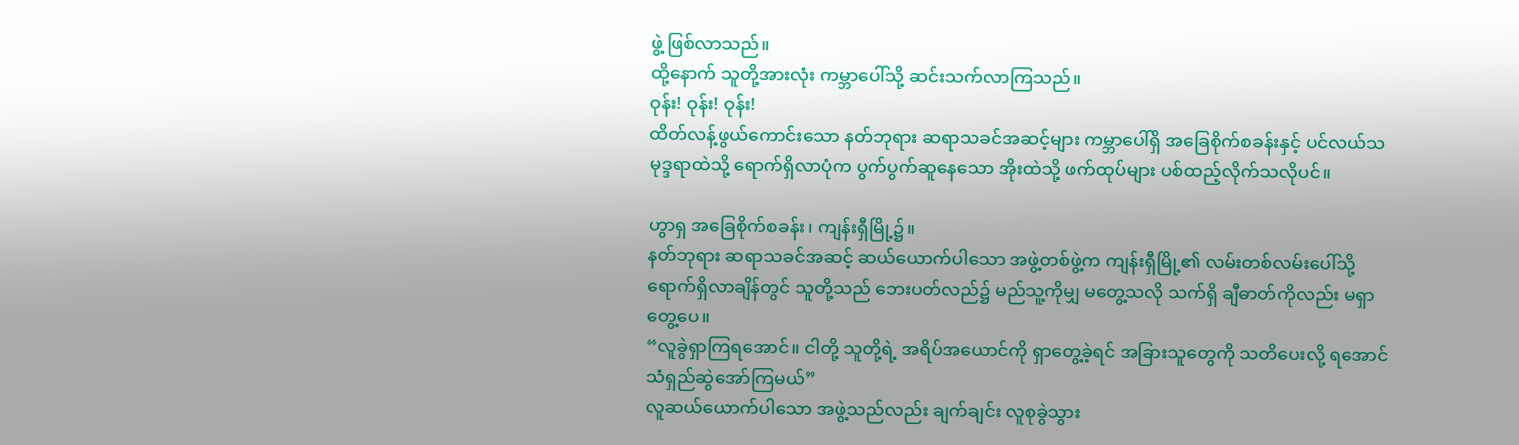ဖွဲ့ ဖြစ်လာသည်။
ထို့နောက် သူတို့အားလုံး ကမ္ဘာပေါ်သို့ ဆင်းသက်လာကြသည်။
ဝုန်း! ဝုန်း! ဝုန်း!
ထိတ်လန့်ဖွယ်ကောင်းသော နတ်ဘုရား ဆရာသခင်အဆင့်များ ကမ္ဘာပေါ်ရှိ အခြေစိုက်စခန်းနှင့် ပင်လယ်သမုဒ္ဒရာထဲသို့ ရောက်ရှိလာပုံက ပွက်ပွက်ဆူနေသော အိုးထဲသို့ ဖက်ထုပ်များ ပစ်ထည့်လိုက်သလိုပင်။

ဟွာရှ အခြေစိုက်စခန်း၊ ကျန်းရှီမြို့၌။
နတ်ဘုရား ဆရာသခင်အဆင့် ဆယ်ယောက်ပါသော အဖွဲ့တစ်ဖွဲ့က ကျန်းရှီမြို့၏ လမ်းတစ်လမ်းပေါ်သို့ ရောက်ရှိလာချိန်တွင် သူတို့သည် ဘေးပတ်လည်၌ မည်သူ့ကိုမျှ မတွေ့သလို သက်ရှိ ချီဓာတ်ကိုလည်း မရှာတွေ့ပေ။
“လူခွဲရှာကြရအောင်။ ငါတို့ သူတို့ရဲ့ အရိပ်အယောင်ကို ရှာတွေ့ခဲ့ရင် အခြားသူတွေကို သတိပေးလို့ ရအောင် သံရှည်ဆွဲအော်ကြမယ်”
လူဆယ်ယောက်ပါသော အဖွဲ့သည်လည်း ချက်ချင်း လူစုခွဲသွား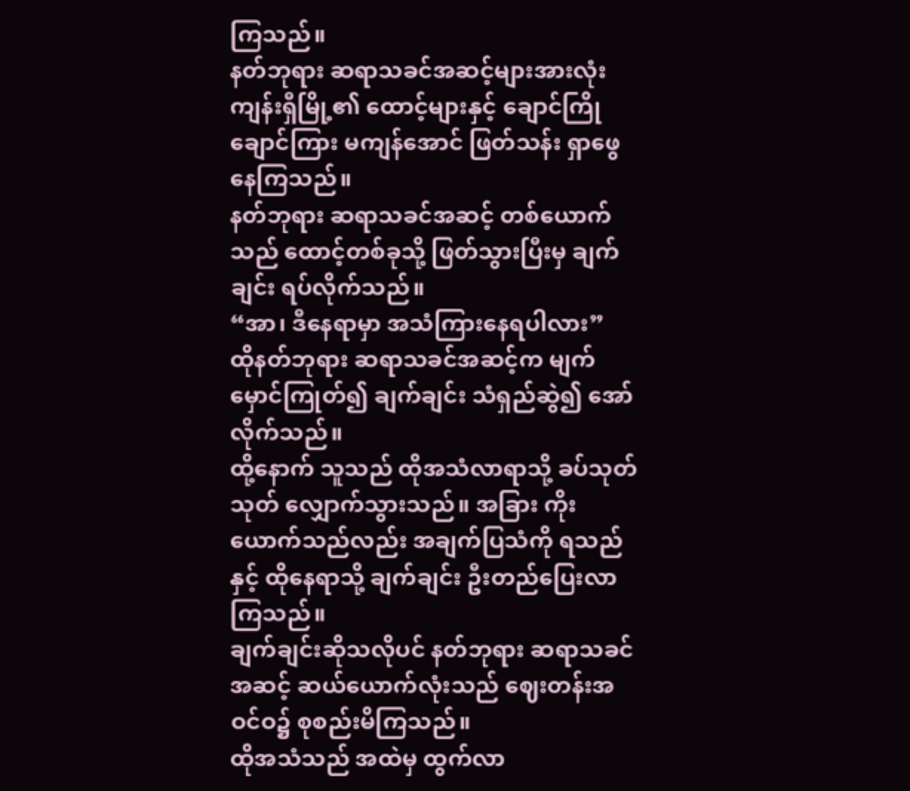ကြသည်။
နတ်ဘုရား ဆရာသခင်အဆင့်များအားလုံး ကျန်းရှီမြို့၏ ထောင့်များနှင့် ချောင်ကြိုချောင်ကြား မကျန်အောင် ဖြတ်သန်း ရှာဖွေနေကြသည်။
နတ်ဘုရား ဆရာသခင်အဆင့် တစ်ယောက်သည် ထောင့်တစ်ခုသို့ ဖြတ်သွားပြီးမှ ချက်ချင်း ရပ်လိုက်သည်။
“အာ၊ ဒီနေရာမှာ အသံကြားနေရပါလား”
ထိုနတ်ဘုရား ဆရာသခင်အဆင့်က မျက်မှောင်ကြုတ်၍ ချက်ချင်း သံရှည်ဆွဲ၍ အော်လိုက်သည်။
ထို့နောက် သူသည် ထိုအသံလာရာသို့ ခပ်သုတ်သုတ် လျှောက်သွားသည်။ အခြား ကိုးယောက်သည်လည်း အချက်ပြသံကို ရသည်နှင့် ထိုနေရာသို့ ချက်ချင်း ဦးတည်ပြေးလာကြသည်။
ချက်ချင်းဆိုသလိုပင် နတ်ဘုရား ဆရာသခင်အဆင့် ဆယ်ယောက်လုံးသည် ဈေးတန်းအဝင်ဝ၌ စုစည်းမိကြသည်။
ထိုအသံသည် အထဲမှ ထွက်လာ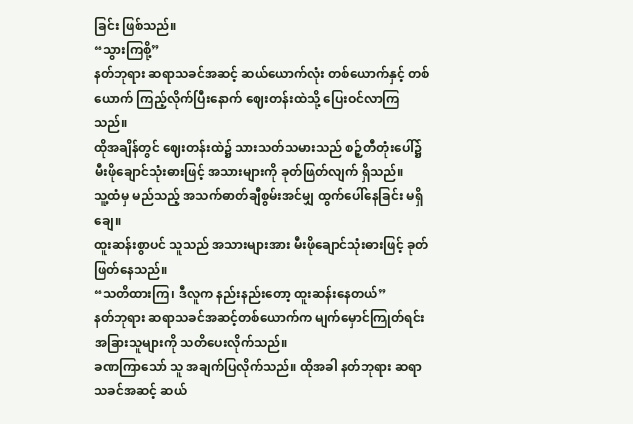ခြင်း ဖြစ်သည်။
“သွားကြစို့”
နတ်ဘုရား ဆရာသခင်အဆင့် ဆယ်ယောက်လုံး တစ်ယောက်နှင့် တစ်ယောက် ကြည့်လိုက်ပြီးနောက် ဈေးတန်းထဲသို့ ပြေးဝင်လာကြသည်။
ထိုအချိန်တွင် ဈေးတန်းထဲ၌ သားသတ်သမားသည် စဉ့်တီတုံးပေါ်၌ မီးဖိုချောင်သုံးဓားဖြင့် အသားများကို ခုတ်ဖြတ်လျက် ရှိသည်။
သူ့ထံမှ မည်သည့် အသက်ဓာတ်ချီစွမ်းအင်မျှ ထွက်ပေါ်နေခြင်း မရှိချေ။
ထူးဆန်းစွာပင် သူသည် အသားများအား မီးဖိုချောင်သုံးဓားဖြင့် ခုတ်ဖြတ်နေသည်။
“သတိထားကြ၊ ဒီလူက နည်းနည်းတော့ ထူးဆန်းနေတယ်”
နတ်ဘုရား ဆရာသခင်အဆင့်တစ်ယောက်က မျက်မှောင်ကြုတ်ရင်း အခြားသူများကို သတိပေးလိုက်သည်။
ခဏကြာသော် သူ အချက်ပြလိုက်သည်။ ထိုအခါ နတ်ဘုရား ဆရာသခင်အဆင့် ဆယ်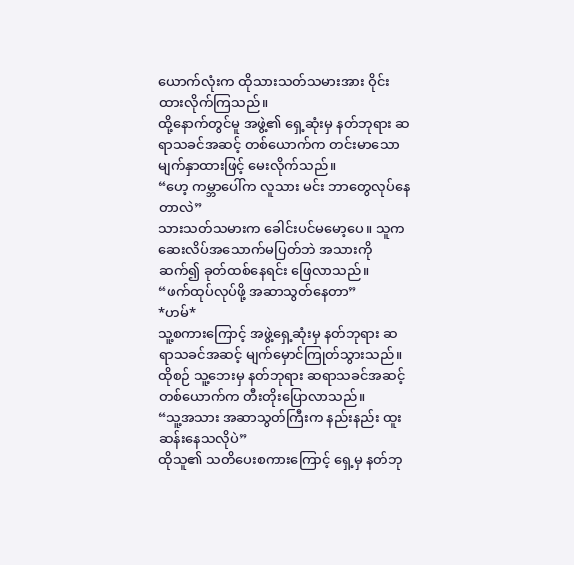ယောက်လုံးက ထိုသားသတ်သမားအား ဝိုင်းထားလိုက်ကြသည်။
ထို့နောက်တွင်မူ အဖွဲ့၏ ရှေ့ဆုံးမှ နတ်ဘုရား ဆရာသခင်အဆင့် တစ်ယောက်က တင်းမာသော မျက်နှာထားဖြင့် မေးလိုက်သည်။
“ဟေ့ ကမ္ဘာပေါ်က လူသား မင်း ဘာတွေလုပ်နေတာလဲ”
သားသတ်သမားက ခေါင်းပင်မမော့ပေ။ သူက ဆေးလိပ်အသောက်မပြတ်ဘဲ အသားကို ဆက်၍ ခုတ်ထစ်နေရင်း ဖြေလာသည်။
“ဖက်ထုပ်လုပ်ဖို့ အဆာသွတ်နေတာ”
*ဟမ်*
သူ့စကားကြောင့် အဖွဲ့ရှေ့ဆုံးမှ နတ်ဘုရား ဆရာသခင်အဆင့် မျက်မှောင်ကြုတ်သွားသည်။ ထိုစဉ် သူ့ဘေးမှ နတ်ဘုရား ဆရာသခင်အဆင့် တစ်ယောက်က တီးတိုးပြောလာသည်။
“သူ့အသား အဆာသွတ်ကြီးက နည်းနည်း ထူးဆန်းနေသလိုပဲ”
ထိုသူ၏ သတိပေးစကားကြောင့် ရှေ့မှ နတ်ဘု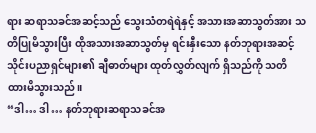ရား ဆရာသခင်အဆင့်သည် သွေးသံတရဲရဲနှင့် အသားအဆာသွတ်အား သတိပြုမိသွားပြီး ထိုအသားအဆာသွတ်မှ ရင်းနှီးသော နတ်ဘုရားအဆင့် သိုင်းပညာရှင်များ၏ ချီဓာတ်များ ထုတ်လွှတ်လျက် ရှိသည်ကို သတိထားမိသွားသည်။
“ဒါ… ဒါ … နတ်ဘုရားဆရာသခင်အ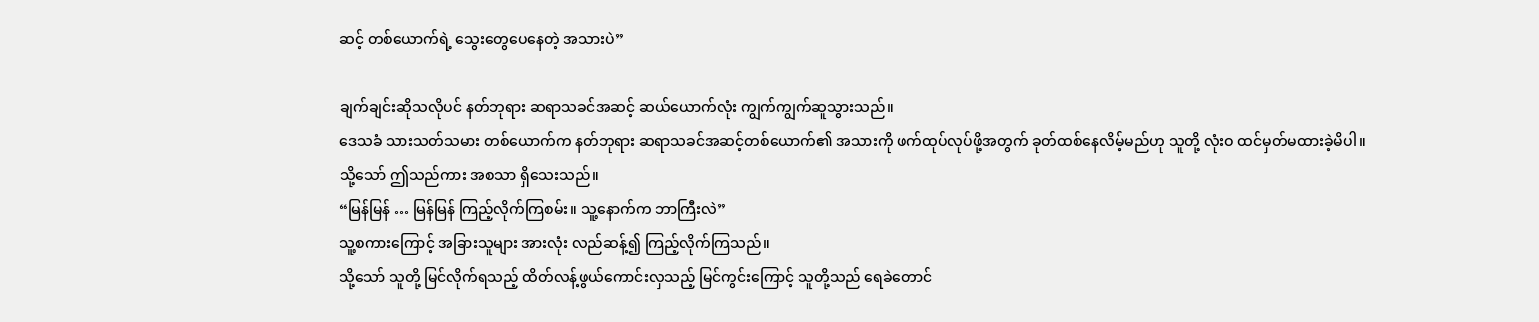ဆင့် တစ်ယောက်ရဲ့ သွေးတွေပေနေတဲ့ အသားပဲ”

ချက်ချင်းဆိုသလိုပင် နတ်ဘုရား ဆရာသခင်အဆင့် ဆယ်ယောက်လုံး ကျွက်ကျွက်ဆူသွားသည်။
ဒေသခံ သားသတ်သမား တစ်ယောက်က နတ်ဘုရား ဆရာသခင်အဆင့်တစ်ယောက်၏ အသားကို ဖက်ထုပ်လုပ်ဖို့အတွက် ခုတ်ထစ်နေလိမ့်မည်ဟု သူတို့ လုံးဝ ထင်မှတ်မထားခဲ့မိပါ။
သို့သော် ဤသည်ကား အစသာ ရှိသေးသည်။
“မြန်မြန် … မြန်မြန် ကြည့်လိုက်ကြစမ်း။ သူ့နောက်က ဘာကြီးလဲ”
သူ့စကားကြောင့် အခြားသူများ အားလုံး လည်ဆန့်၍ ကြည့်လိုက်ကြသည်။
သို့သော် သူတို့ မြင်လိုက်ရသည့် ထိတ်လန့်ဖွယ်ကောင်းလှသည့် မြင်ကွင်းကြောင့် သူတို့သည် ရေခဲတောင်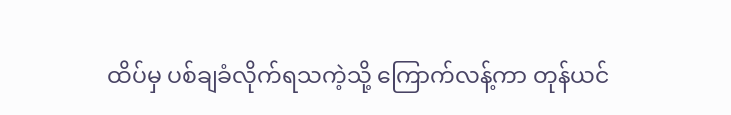ထိပ်မှ ပစ်ချခံလိုက်ရသကဲ့သို့ ကြောက်လန့်ကာ တုန်ယင်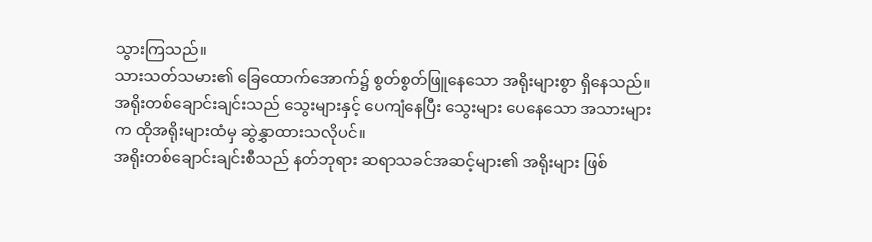သွားကြသည်။
သားသတ်သမား၏ ခြေထောက်အောက်၌ စွတ်စွတ်ဖြူနေသော အရိုးများစွာ ရှိနေသည်။ အရိုးတစ်ချောင်းချင်းသည် သွေးများနှင့် ပေကျံနေပြီး သွေးများ ပေနေသော အသားများက ထိုအရိုးများထံမှ ဆွဲနွှာထားသလိုပင်။
အရိုးတစ်ချောင်းချင်းစီသည် နတ်ဘုရား ဆရာသခင်အဆင့်များ၏ အရိုးများ ဖြစ်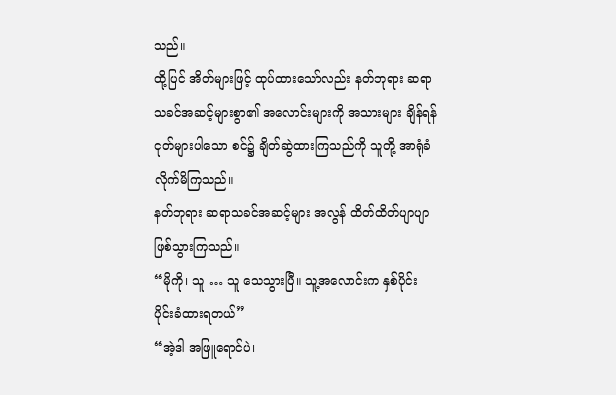သည်။
ထို့ပြင် အိတ်များဖြင့် ထုပ်ထားသော်လည်း နတ်ဘုရား ဆရာသခင်အဆင့်များစွာ၏ အလောင်းများကို အသားများ ချိန်ရန် ငုတ်များပါသော စင်၌ ချိတ်ဆွဲထားကြသည်ကို သူတို့ အာရုံခံလိုက်မိကြသည်။
နတ်ဘုရား ဆရာသခင်အဆင့်များ အလွန် ထိတ်ထိတ်ပျာပျာ ဖြစ်သွားကြသည်။
“မိုကို၊ သူ … သူ သေသွားပြီ။ သူ့အလောင်းက နှစ်ပိုင်း ပိုင်းခံထားရတယ်”
“အဲ့ဒါ အဖြူရောင်ပဲ၊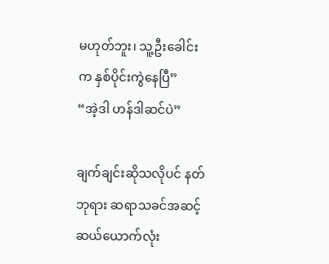မဟုတ်ဘူး၊ သူ့ဦးခေါင်းက နှစ်ပိုင်းကွဲနေပြီ”
“အဲ့ဒါ ဟန်ဒါဆင်ပဲ”

ချက်ချင်းဆိုသလိုပင် နတ်ဘုရား ဆရာသခင်အဆင့် ဆယ်ယောက်လုံး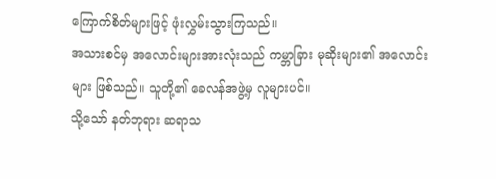ကြောက်စိတ်များဖြင့် ဖုံးလွှမ်းသွားကြသည်။
အသားစင်မှ အလောင်းများအားလုံးသည် ကမ္ဘာခြား မုဆိုးများ၏ အလောင်းများ ဖြစ်သည်။ သူတို့၏ ခေလန်အဖွဲ့မှ လူများပင်။
သို့သော် နတ်ဘုရား ဆရာသ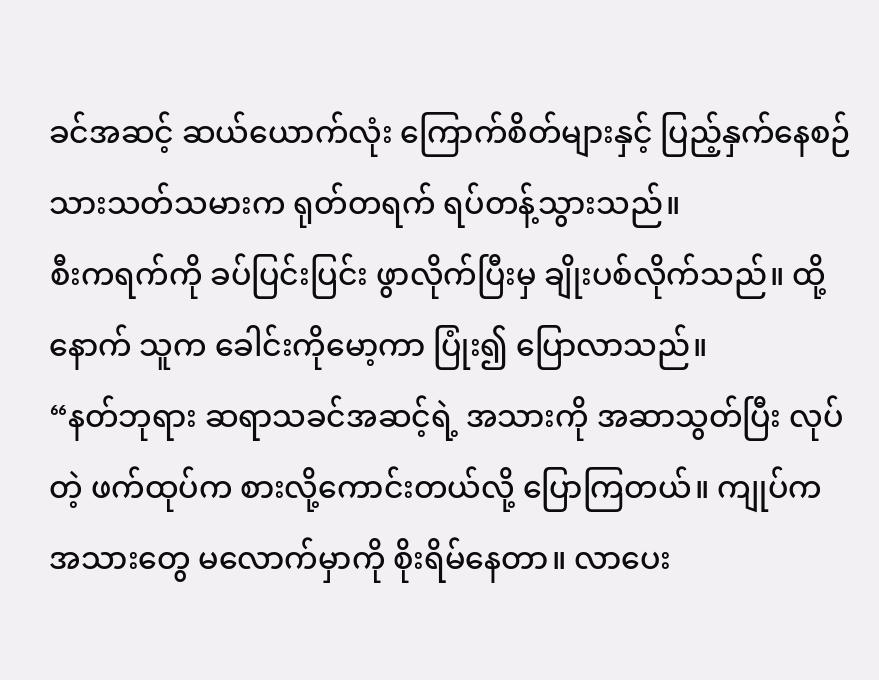ခင်အဆင့် ဆယ်ယောက်လုံး ကြောက်စိတ်များနှင့် ပြည့်နှက်နေစဉ် သားသတ်သမားက ရုတ်တရက် ရပ်တန့်သွားသည်။
စီးကရက်ကို ခပ်ပြင်းပြင်း ဖွာလိုက်ပြီးမှ ချိုးပစ်လိုက်သည်။ ထို့နောက် သူက ခေါင်းကိုမော့ကာ ပြုံး၍ ပြောလာသည်။
“နတ်ဘုရား ဆရာသခင်အဆင့်ရဲ့ အသားကို အဆာသွတ်ပြီး လုပ်တဲ့ ဖက်ထုပ်က စားလို့ကောင်းတယ်လို့ ပြောကြတယ်။ ကျုပ်က အသားတွေ မလောက်မှာကို စိုးရိမ်နေတာ။ လာပေး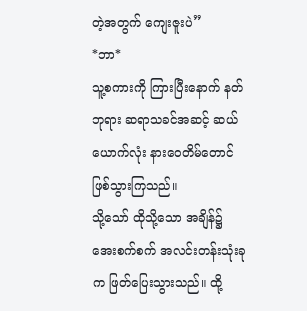တဲ့အတွက် ကျေးဇူးပဲ”
*ဘာ*
သူ့စကားကို ကြားပြီးနောက် နတ်ဘုရား ဆရာသခင်အဆင့် ဆယ်ယောက်လုံး နားဝေတိမ်တောင် ဖြစ်သွားကြသည်။
သို့သော် ထိုသို့သော အချိန်၌ အေးစက်စက် အလင်းတန်းသုံးခုက ဖြတ်ပြေးသွားသည်။ ထို့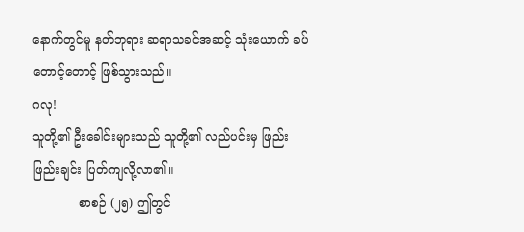နောက်တွင်မူ နတ်ဘုရား ဆရာသခင်အဆင့် သုံးယောက် ခပ်တောင့်တောင့် ဖြစ်သွားသည်။
ဂလု!
သူတို့၏ ဦးခေါင်းများသည် သူတို့၏ လည်ပင်းမှ ဖြည်းဖြည်းချင်း ပြတ်ကျလို့လာ၏။
            စာစဉ် (၂၅) ဤတွင်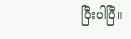ပြီးပါပြီ။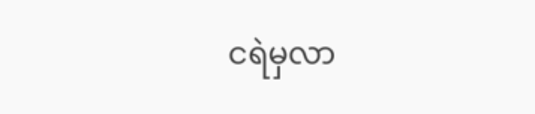ငရဲမှလာ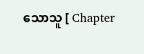သောသူ [ Chapter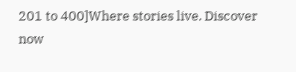201 to 400]Where stories live. Discover now